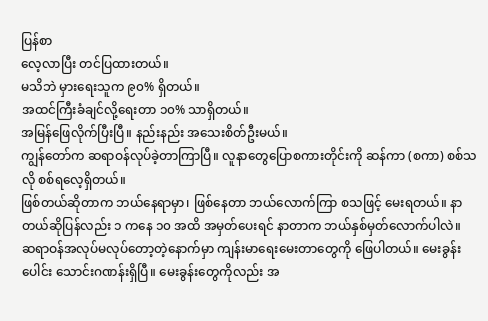ပြန်စာ
လေ့လာပြီး တင်ပြထားတယ်။
မသိဘဲ မှားရေးသူက ၉၀% ရှိတယ်။
အထင်ကြီးခံချင်လို့ရေးတာ ၁၀% သာရှိတယ်။
အမြန်ဖြေလိုက်ပြီးပြီ။ နည်းနည်း အသေးစိတ်ဦးမယ်။
ကျွန်တော်က ဆရာဝန်လုပ်ခဲ့တာကြာပြီ။ လူနာတွေပြောစကားတိုင်းကို ဆန်ကာ (စကာ) စစ်သလို စစ်ရလေ့ရှိတယ်။
ဖြစ်တယ်ဆိုတာက ဘယ်နေရာမှာ၊ ဖြစ်နေတာ ဘယ်လောက်ကြာ စသဖြင့် မေးရတယ်။ နာတယ်ဆိုပြန်လည်း ၁ ကနေ ၁၀ အထိ အမှတ်ပေးရင် နာတာက ဘယ်နှစ်မှတ်လောက်ပါလဲ။
ဆရာဝန်အလုပ်မလုပ်တော့တဲ့နောက်မှာ ကျန်းမာရေးမေးတာတွေကို ဖြေပါတယ်။ မေးခွန်းပေါင်း သောင်းဂဏန်းရှိပြီ။ မေးခွန်းတွေကိုလည်း အ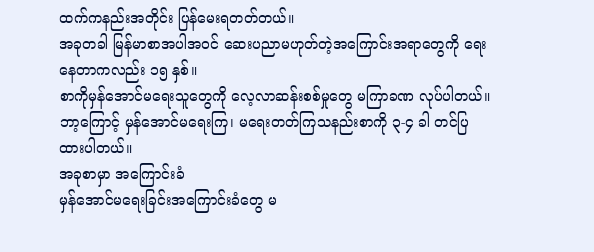ထက်ကနည်းအတိုင်း ပြန်မေးရတတ်တယ်။
အခုတခါ မြန်မာစာအပါအဝင် ဆေးပညာမဟုတ်တဲ့အကြောင်းအရာတွေကို ရေးနေတာကလည်း ၁၅ နှစ်။
စာကိုမှန်အောင်မရေးသူတွေကို လေ့လာဆန်းစစ်မှုတွေ မကြာခဏ လုပ်ပါတယ်။ ဘာ့ကြောင့် မှန်အောင်မရေးကြ၊ မရေးတတ်ကြသနည်းစာကို ၃-၄ ခါ တင်ပြထားပါတယ်။
အခုစာမှာ အကြောင်းခံ
မှန်အောင်မရေးခြင်းအကြောင်းခံတွေ မ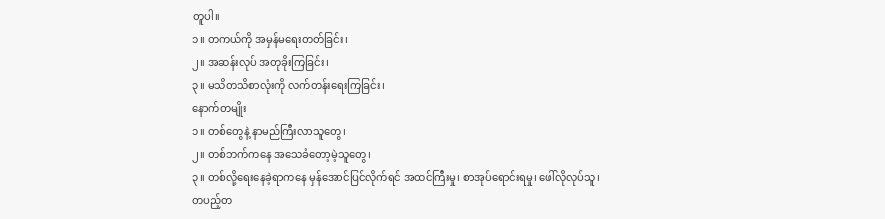တူပါ။
၁။ တကယ်ကို အမှန်မရေးတတ်ခြင်း၊
၂။ အဆန်းလုပ် အတုခိုးကြခြင်း၊
၃။ မသိတသိစာလုံးကို လက်တန်းရေးကြခြင်း၊
နောက်တမျိုး
၁။ တစ်တွေနဲ့ နာမည်ကြီးလာသူတွေ၊
၂။ တစ်ဘက်ကနေ အသေခံတော့မဲ့သူတွေ၊
၃။ တစ်လို့ရေးနေခဲ့ရာကနေ မှန်အောင်ပြင်လိုက်ရင် အထင်ကြီးမှု၊ စာအုပ်ရောင်းရမှု၊ ဖေါ်လိုလုပ်သူ၊ တပည့်တ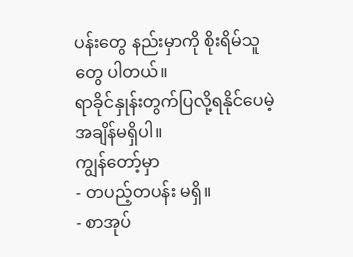ပန်းတွေ နည်းမှာကို စိုးရိမ်သူတွေ ပါတယ်။
ရာခိုင်နှုန်းတွက်ပြလို့ရနိုင်ပေမဲ့ အချိန်မရှိပါ။
ကျွန်တော့်မှာ
- တပည့်တပန်း မရှိ။
- စာအုပ်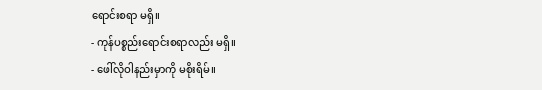ရောင်းစရာ မရှိ။
- ကုန်ပစ္စည်းရောင်းစရာလည်း မရှိ။
- ဖေါ်လိုဝါနည်းမှာကို မစိုးရိမ်။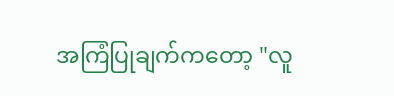အကြံပြုချက်ကတော့ "လူ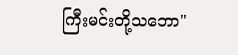ကြီးမင်းတို့သဘော"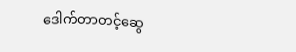ဒေါက်တာတင့်ဆွေ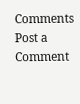Comments
Post a Comment